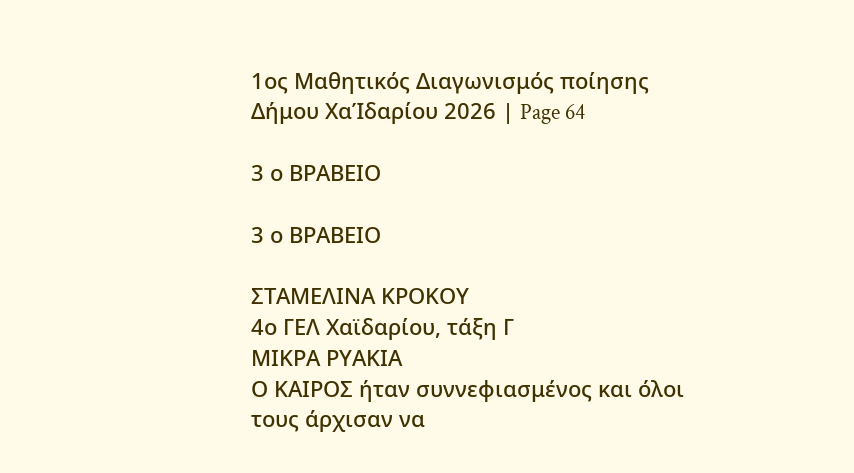1ος Μαθητικός Διαγωνισμός ποίησης Δήμου ΧαΊδαρίου 2026 | Page 64

3 ο ΒΡΑΒΕΙΟ

3 ο ΒΡΑΒΕΙΟ

ΣΤΑΜΕΛΙΝΑ ΚΡΟΚΟΥ
4ο ΓΕΛ Χαϊδαρίου, τάξη Γ
ΜΙΚΡΑ ΡΥΑΚΙΑ
Ο ΚΑΙΡΟΣ ήταν συννεφιασμένος και όλοι τους άρχισαν να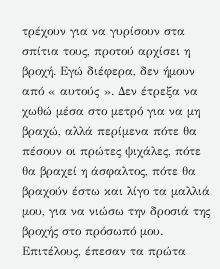τρέχουν για να γυρίσουν στα σπίτια τους, προτού αρχίσει η βροχή. Εγώ διέφερα, δεν ήμουν από « αυτούς ». Δεν έτρεξα να χωθώ μέσα στο μετρό για να μη βραχώ, αλλά περίμενα πότε θα πέσουν οι πρώτες ψιχάλες, πότε θα βραχεί η άσφαλτος, πότε θα βραχούν έστω και λίγο τα μαλλιά μου, για να νιώσω την δροσιά της βροχής στο πρόσωπό μου.
Επιτέλους, έπεσαν τα πρώτα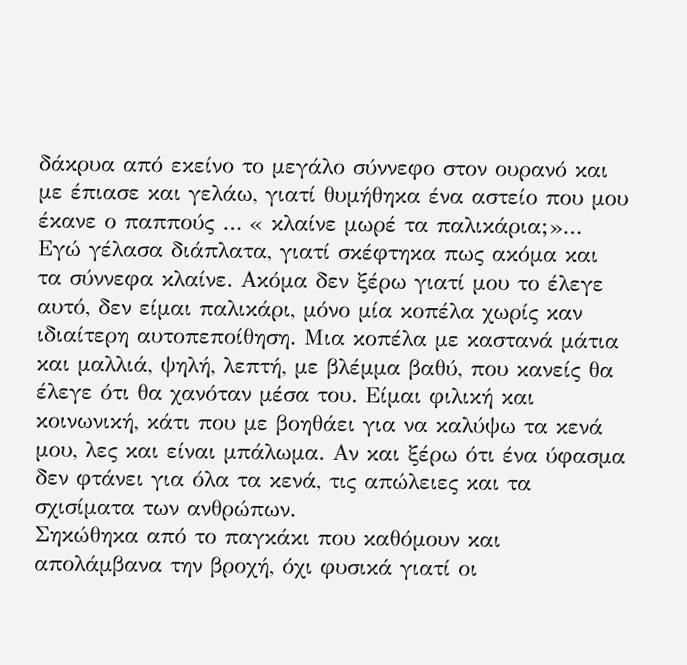δάκρυα από εκείνο το μεγάλο σύννεφο στον ουρανό και με έπιασε και γελάω, γιατί θυμήθηκα ένα αστείο που μου έκανε ο παππούς … « κλαίνε μωρέ τα παλικάρια;»… Εγώ γέλασα διάπλατα, γιατί σκέφτηκα πως ακόμα και τα σύννεφα κλαίνε. Ακόμα δεν ξέρω γιατί μου το έλεγε αυτό, δεν είμαι παλικάρι, μόνο μία κοπέλα χωρίς καν ιδιαίτερη αυτοπεποίθηση. Μια κοπέλα με καστανά μάτια και μαλλιά, ψηλή, λεπτή, με βλέμμα βαθύ, που κανείς θα έλεγε ότι θα χανόταν μέσα του. Είμαι φιλική και κοινωνική, κάτι που με βοηθάει για να καλύψω τα κενά μου, λες και είναι μπάλωμα. Αν και ξέρω ότι ένα ύφασμα δεν φτάνει για όλα τα κενά, τις απώλειες και τα σχισίματα των ανθρώπων.
Σηκώθηκα από το παγκάκι που καθόμουν και απολάμβανα την βροχή, όχι φυσικά γιατί οι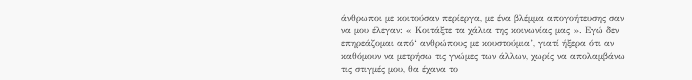άνθρωποι με κοιτούσαν περίεργα, με ένα βλέμμα απογοήτευσης σαν να μου έλεγαν: « Κοιτάξτε τα χάλια της κοινωνίας μας ». Εγώ δεν επηρεάζομαι από‘ ανθρώπους με κουστούμια’, γιατί ήξερα ότι αν καθόμουν να μετρήσω τις γνώμες των άλλων, χωρίς να απολαμβάνω τις στιγμές μου, θα έχανα το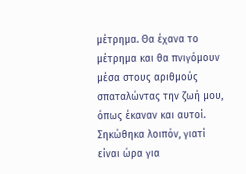μέτρημα. Θα έχανα το μέτρημα και θα πνιγόμουν μέσα στους αριθμούς σπαταλώντας την ζωή μου, όπως έκαναν και αυτοί. Σηκώθηκα λοιπόν, γιατί είναι ώρα για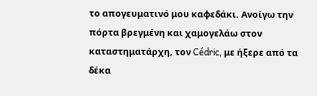το απογευματινό μου καφεδάκι. Ανοίγω την πόρτα βρεγμένη και χαμογελάω στον καταστηματάρχη, τον Cédric, με ήξερε από τα δέκα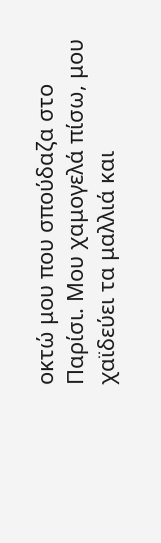οκτώ μου που σπούδαζα στο Παρίσι. Μου χαμογελά πίσω, μου χαϊδεύει τα μαλλιά και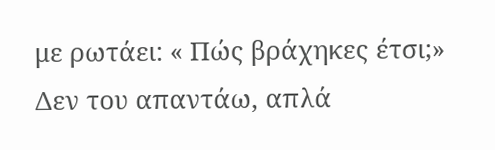με ρωτάει: « Πώς βράχηκες έτσι;» Δεν του απαντάω, απλά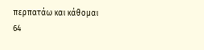περπατάω και κάθομαι
64